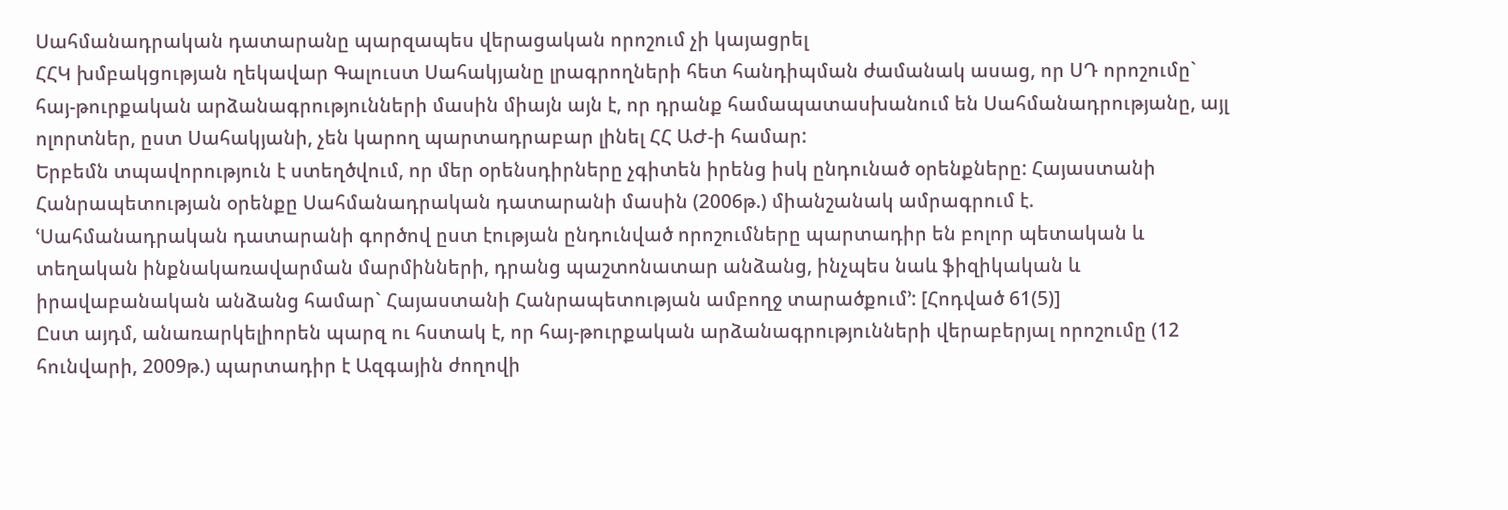Սահմանադրական դատարանը պարզապես վերացական որոշում չի կայացրել
ՀՀԿ խմբակցության ղեկավար Գալուստ Սահակյանը լրագրողների հետ հանդիպման ժամանակ ասաց, որ ՍԴ որոշումը` հայ-թուրքական արձանագրությունների մասին միայն այն է, որ դրանք համապատասխանում են Սահմանադրությանը, այլ ոլորտներ, ըստ Սահակյանի, չեն կարող պարտադրաբար լինել ՀՀ ԱԺ-ի համար:
Երբեմն տպավորություն է ստեղծվում, որ մեր օրենսդիրները չգիտեն իրենց իսկ ընդունած օրենքները: Հայաստանի Հանրապետության օրենքը Սահմանադրական դատարանի մասին (2006թ.) միանշանակ ամրագրում է. ՙՍահմանադրական դատարանի գործով ըստ էության ընդունված որոշումները պարտադիր են բոլոր պետական և տեղական ինքնակառավարման մարմինների, դրանց պաշտոնատար անձանց, ինչպես նաև ֆիզիկական և իրավաբանական անձանց համար` Հայաստանի Հանրապետության ամբողջ տարածքում՚: [Հոդված 61(5)]
Ըստ այդմ, անառարկելիորեն պարզ ու հստակ է, որ հայ-թուրքական արձանագրությունների վերաբերյալ որոշումը (12 հունվարի, 2009թ.) պարտադիր է Ազգային ժողովի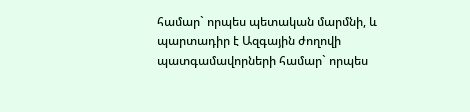համար` որպես պետական մարմնի, և պարտադիր է Ազգային ժողովի պատգամավորների համար` որպես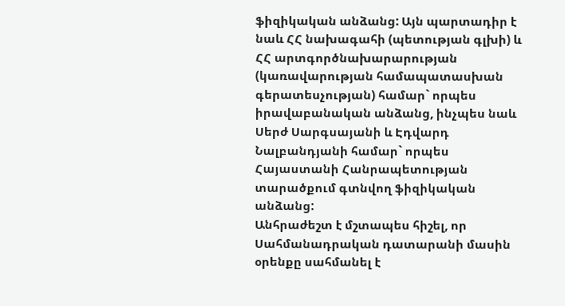ֆիզիկական անձանց: Այն պարտադիր է նաև ՀՀ նախագահի (պետության գլխի) և ՀՀ արտգործնախարարության (կառավարության համապատասխան գերատեսչության) համար` որպես իրավաբանական անձանց, ինչպես նաև Սերժ Սարգսայանի և Էդվարդ Նալբանդյանի համար` որպես Հայաստանի Հանրապետության տարածքում գտնվող ֆիզիկական անձանց:
Անհրաժեշտ է մշտապես հիշել, որ Սահմանադրական դատարանի մասին օրենքը սահմանել է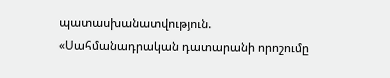պատասխանատվություն. «Սահմանադրական դատարանի որոշումը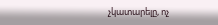չկատարելը, ոչ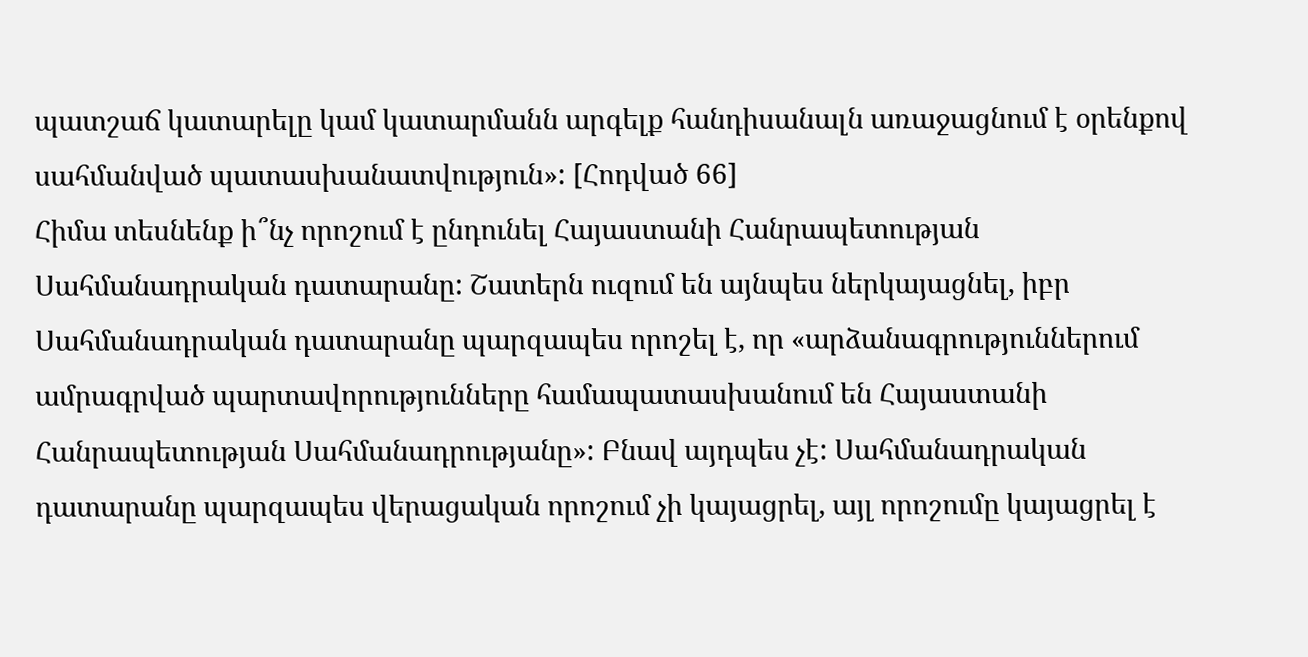պատշաճ կատարելը կամ կատարմանն արգելք հանդիսանալն առաջացնում է օրենքով սահմանված պատասխանատվություն»: [Հոդված 66]
Հիմա տեսնենք ի՞նչ որոշում է ընդունել Հայաստանի Հանրապետության Սահմանադրական դատարանը: Շատերն ուզում են այնպես ներկայացնել, իբր Սահմանադրական դատարանը պարզապես որոշել է, որ «արձանագրություններում ամրագրված պարտավորությունները համապատասխանում են Հայաստանի Հանրապետության Սահմանադրությանը»: Բնավ այդպես չէ: Սահմանադրական դատարանը պարզապես վերացական որոշում չի կայացրել, այլ որոշումը կայացրել է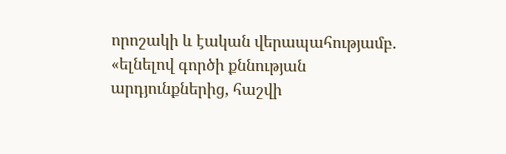որոշակի և էական վերապահությամբ. «ելնելով գործի քննության արդյունքներից, հաշվի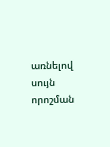առնելով սույն որոշման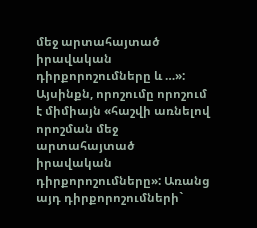մեջ արտահայտած իրավական դիրքորոշումները և …»: Այսինքն, որոշումը որոշում է միմիայն «հաշվի առնելով որոշման մեջ արտահայտած իրավական դիրքորոշումները»: Առանց այդ դիրքորոշումների`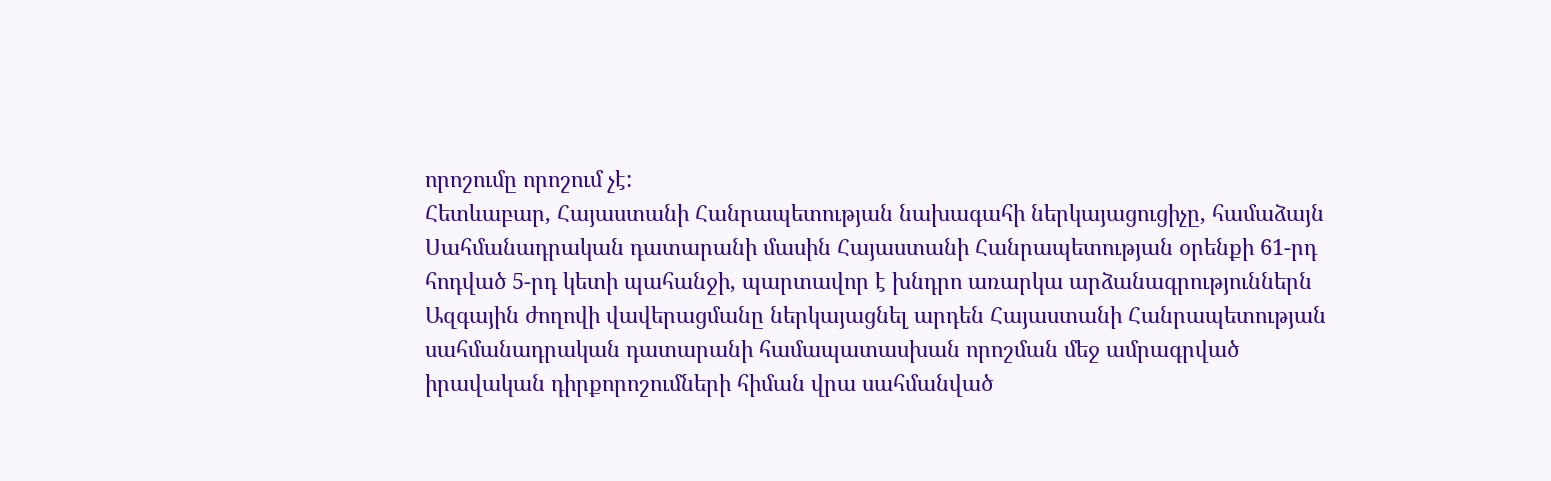որոշումը որոշում չէ:
Հետևաբար, Հայաստանի Հանրապետության նախագահի ներկայացուցիչը, համաձայն Սահմանադրական դատարանի մասին Հայաստանի Հանրապետության օրենքի 61-րդ հոդված 5-րդ կետի պահանջի, պարտավոր է խնդրո առարկա արձանագրություններն Ազգային ժողովի վավերացմանը ներկայացնել արդեն Հայաստանի Հանրապետության սահմանադրական դատարանի համապատասխան որոշման մեջ ամրագրված իրավական դիրքորոշումների հիման վրա սահմանված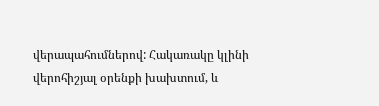վերապահումներով: Հակառակը կլինի վերոհիշյալ օրենքի խախտում, և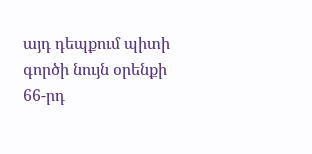այդ դեպքում պիտի գործի նույն օրենքի 66-րդ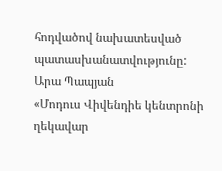հոդվածով նախատեսված պատասխանատվությունը:
Արա Պապյան
«Մոդուս Վիվենդիե կենտրոնի ղեկավար